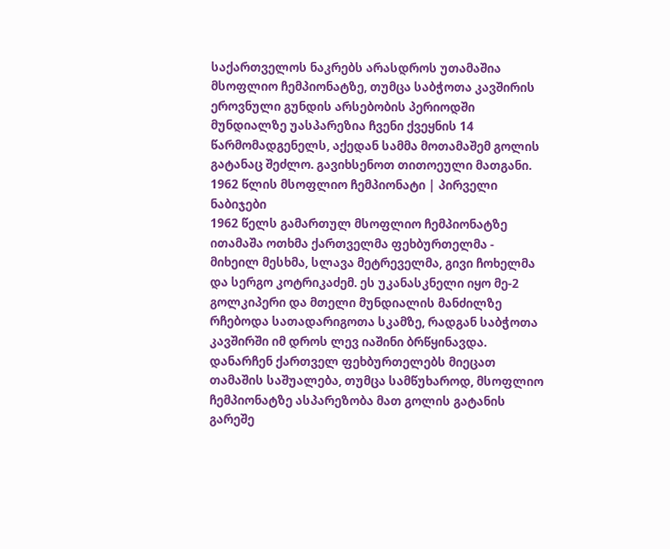საქართველოს ნაკრებს არასდროს უთამაშია მსოფლიო ჩემპიონატზე, თუმცა საბჭოთა კავშირის ეროვნული გუნდის არსებობის პერიოდში მუნდიალზე უასპარეზია ჩვენი ქვეყნის 14 წარმომადგენელს, აქედან სამმა მოთამაშემ გოლის გატანაც შეძლო. გავიხსენოთ თითოეული მათგანი.
1962 წლის მსოფლიო ჩემპიონატი | პირველი ნაბიჯები
1962 წელს გამართულ მსოფლიო ჩემპიონატზე ითამაშა ოთხმა ქართველმა ფეხბურთელმა - მიხეილ მესხმა, სლავა მეტრეველმა, გივი ჩოხელმა და სერგო კოტრიკაძემ. ეს უკანასკნელი იყო მე-2 გოლკიპერი და მთელი მუნდიალის მანძილზე რჩებოდა სათადარიგოთა სკამზე, რადგან საბჭოთა კავშირში იმ დროს ლევ იაშინი ბრწყინავდა.
დანარჩენ ქართველ ფეხბურთელებს მიეცათ თამაშის საშუალება, თუმცა სამწუხაროდ, მსოფლიო ჩემპიონატზე ასპარეზობა მათ გოლის გატანის გარეშე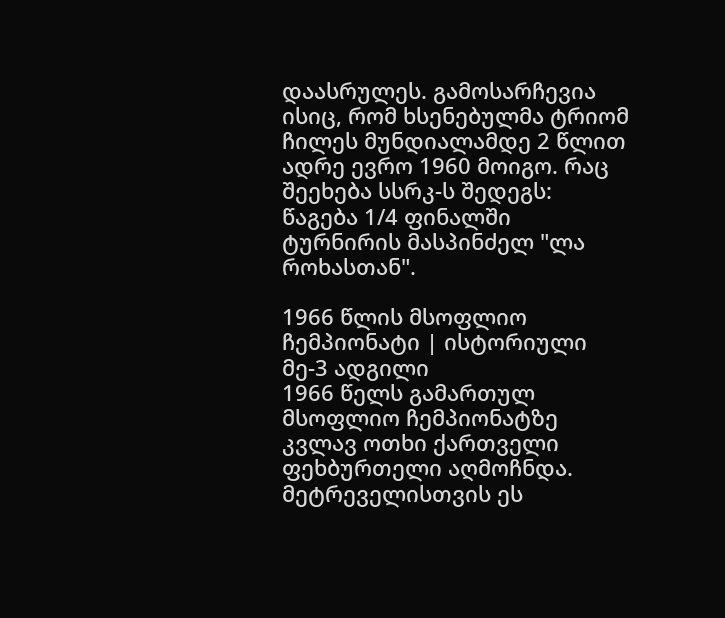დაასრულეს. გამოსარჩევია ისიც, რომ ხსენებულმა ტრიომ ჩილეს მუნდიალამდე 2 წლით ადრე ევრო 1960 მოიგო. რაც შეეხება სსრკ-ს შედეგს: წაგება 1/4 ფინალში ტურნირის მასპინძელ "ლა როხასთან".

1966 წლის მსოფლიო ჩემპიონატი | ისტორიული მე-3 ადგილი
1966 წელს გამართულ მსოფლიო ჩემპიონატზე კვლავ ოთხი ქართველი ფეხბურთელი აღმოჩნდა. მეტრეველისთვის ეს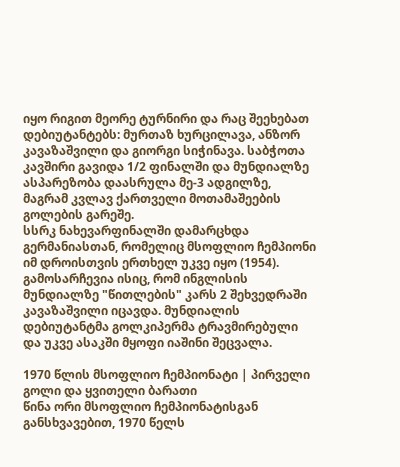იყო რიგით მეორე ტურნირი და რაც შეეხებათ დებიუტანტებს: მურთაზ ხურცილავა, ანზორ კავაზაშვილი და გიორგი სიჭინავა. საბჭოთა კავშირი გავიდა 1/2 ფინალში და მუნდიალზე ასპარეზობა დაასრულა მე-3 ადგილზე, მაგრამ კვლავ ქართველი მოთამაშეების გოლების გარეშე.
სსრკ ნახევარფინალში დამარცხდა გერმანიასთან, რომელიც მსოფლიო ჩემპიონი იმ დროისთვის ერთხელ უკვე იყო (1954). გამოსარჩევია ისიც, რომ ინგლისის მუნდიალზე "წითლების" კარს 2 შეხვედრაში კავაზაშვილი იცავდა. მუნდიალის დებიუტანტმა გოლკიპერმა ტრავმირებული და უკვე ასაკში მყოფი იაშინი შეცვალა.

1970 წლის მსოფლიო ჩემპიონატი | პირველი გოლი და ყვითელი ბარათი
წინა ორი მსოფლიო ჩემპიონატისგან განსხვავებით, 1970 წელს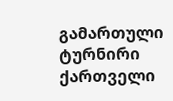გამართული ტურნირი ქართველი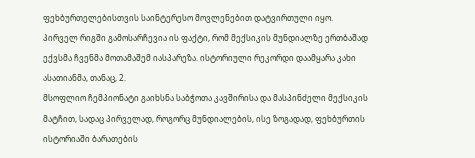ფეხბურთელებისთვის საინტერესო მოვლენებით დატვირთული იყო. პირველ რიგში გამოსარჩევია ის ფაქტი, რომ მექსიკის მუნდიალზე ერთბაშად ექვსმა ჩვენმა მოთამაშემ იასპარეზა. ისტორიული რეკორდი დაამყარა კახი ასათიანმა, თანაც, 2.
მსოფლიო ჩემპიონატი გაიხსნა საბჭოთა კავშირისა და მასპინძელი მექსიკის მატჩით, სადაც პირველად, როგორც მუნდიალების, ისე ზოგადად, ფეხბურთის ისტორიაში ბარათების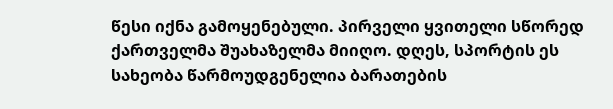წესი იქნა გამოყენებული. პირველი ყვითელი სწორედ ქართველმა შუახაზელმა მიიღო. დღეს, სპორტის ეს სახეობა წარმოუდგენელია ბარათების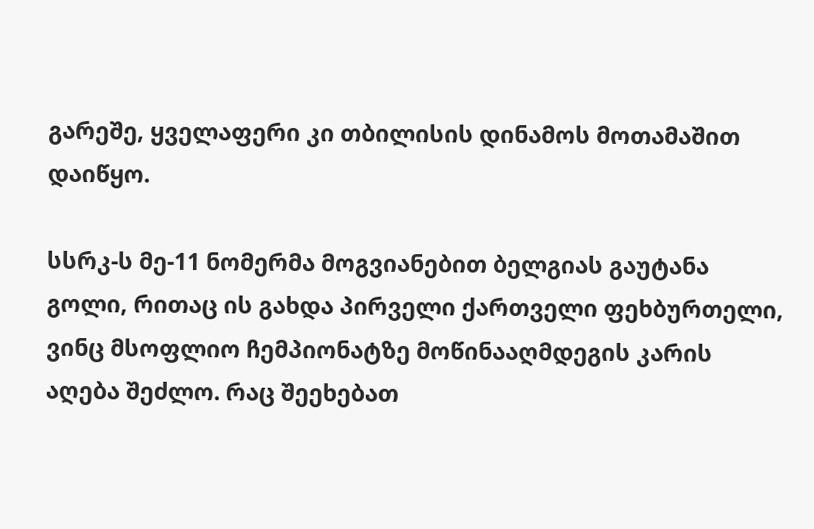გარეშე, ყველაფერი კი თბილისის დინამოს მოთამაშით დაიწყო.

სსრკ-ს მე-11 ნომერმა მოგვიანებით ბელგიას გაუტანა გოლი, რითაც ის გახდა პირველი ქართველი ფეხბურთელი, ვინც მსოფლიო ჩემპიონატზე მოწინააღმდეგის კარის აღება შეძლო. რაც შეეხებათ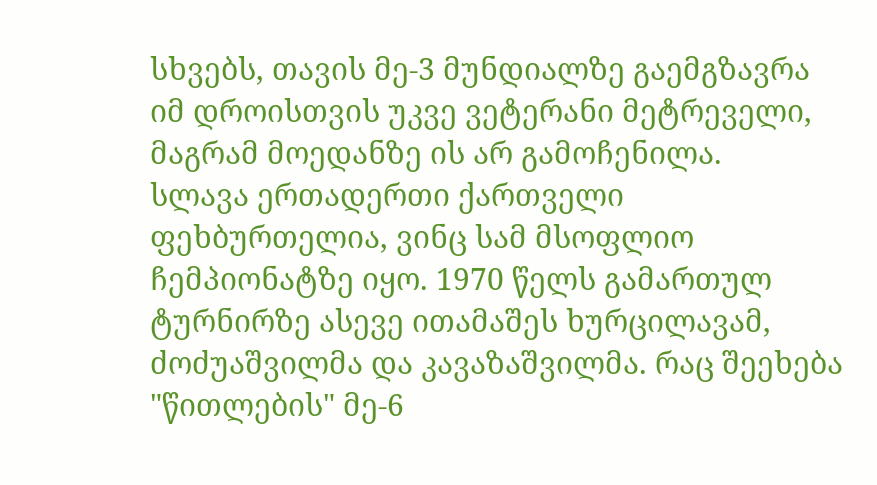სხვებს, თავის მე-3 მუნდიალზე გაემგზავრა იმ დროისთვის უკვე ვეტერანი მეტრეველი, მაგრამ მოედანზე ის არ გამოჩენილა.
სლავა ერთადერთი ქართველი ფეხბურთელია, ვინც სამ მსოფლიო ჩემპიონატზე იყო. 1970 წელს გამართულ ტურნირზე ასევე ითამაშეს ხურცილავამ, ძოძუაშვილმა და კავაზაშვილმა. რაც შეეხება "წითლების" მე-6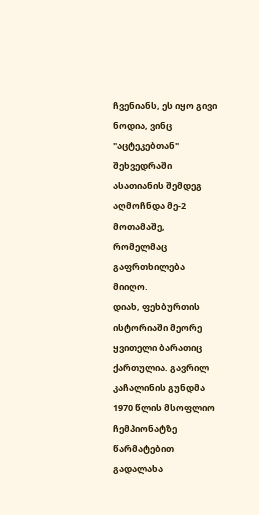ჩვენიანს, ეს იყო გივი ნოდია, ვინც "აცტეკებთან" შეხვედრაში ასათიანის შემდეგ აღმოჩნდა მე-2 მოთამაშე, რომელმაც გაფრთხილება მიიღო.
დიახ, ფეხბურთის ისტორიაში მეორე ყვითელი ბარათიც ქართულია. გავრილ კაჩალინის გუნდმა 1970 წლის მსოფლიო ჩემპიონატზე წარმატებით გადალახა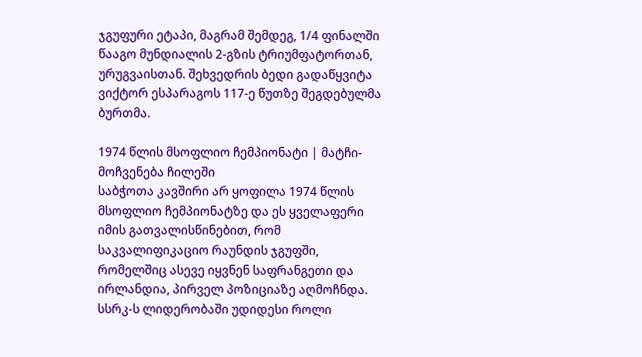ჯგუფური ეტაპი, მაგრამ შემდეგ, 1/4 ფინალში წააგო მუნდიალის 2-გზის ტრიუმფატორთან, ურუგვაისთან. შეხვედრის ბედი გადაწყვიტა ვიქტორ ესპარაგოს 117-ე წუთზე შეგდებულმა ბურთმა.

1974 წლის მსოფლიო ჩემპიონატი | მატჩი-მოჩვენება ჩილეში
საბჭოთა კავშირი არ ყოფილა 1974 წლის მსოფლიო ჩემპიონატზე და ეს ყველაფერი იმის გათვალისწინებით, რომ საკვალიფიკაციო რაუნდის ჯგუფში, რომელშიც ასევე იყვნენ საფრანგეთი და ირლანდია, პირველ პოზიციაზე აღმოჩნდა. სსრკ-ს ლიდერობაში უდიდესი როლი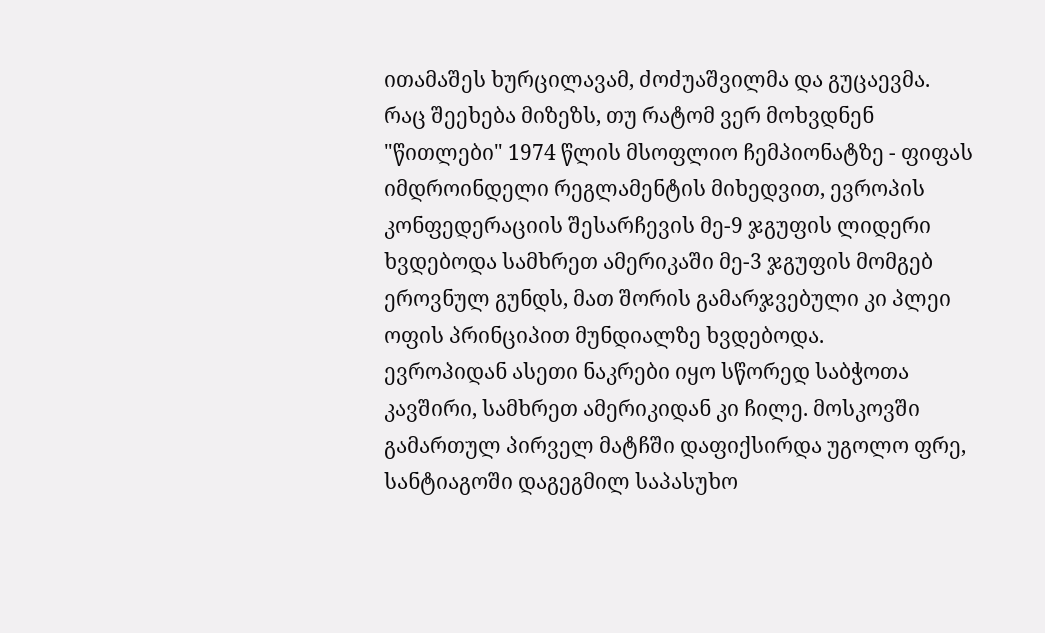ითამაშეს ხურცილავამ, ძოძუაშვილმა და გუცაევმა.
რაც შეეხება მიზეზს, თუ რატომ ვერ მოხვდნენ "წითლები" 1974 წლის მსოფლიო ჩემპიონატზე - ფიფას იმდროინდელი რეგლამენტის მიხედვით, ევროპის კონფედერაციის შესარჩევის მე-9 ჯგუფის ლიდერი ხვდებოდა სამხრეთ ამერიკაში მე-3 ჯგუფის მომგებ ეროვნულ გუნდს, მათ შორის გამარჯვებული კი პლეი ოფის პრინციპით მუნდიალზე ხვდებოდა.
ევროპიდან ასეთი ნაკრები იყო სწორედ საბჭოთა კავშირი, სამხრეთ ამერიკიდან კი ჩილე. მოსკოვში გამართულ პირველ მატჩში დაფიქსირდა უგოლო ფრე, სანტიაგოში დაგეგმილ საპასუხო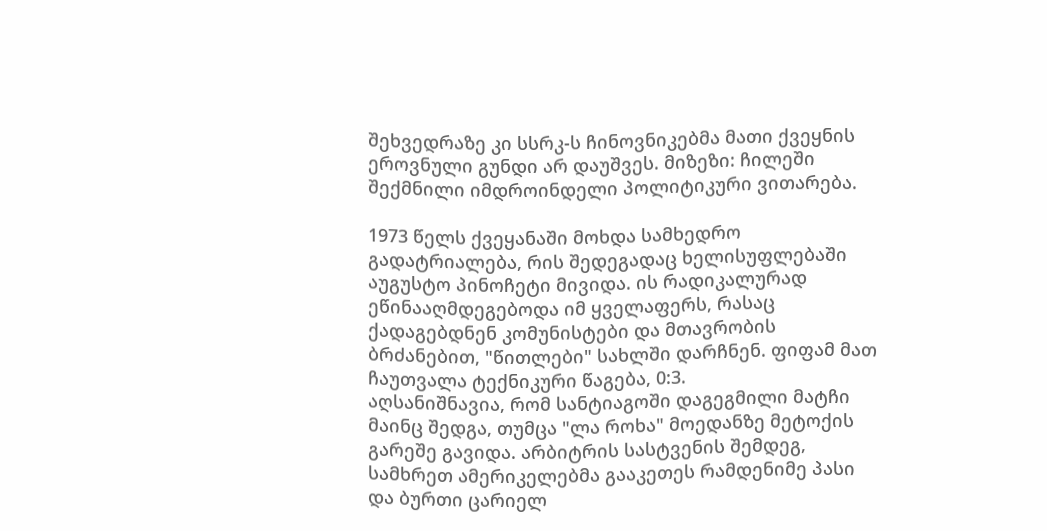შეხვედრაზე კი სსრკ-ს ჩინოვნიკებმა მათი ქვეყნის ეროვნული გუნდი არ დაუშვეს. მიზეზი: ჩილეში შექმნილი იმდროინდელი პოლიტიკური ვითარება.

1973 წელს ქვეყანაში მოხდა სამხედრო გადატრიალება, რის შედეგადაც ხელისუფლებაში აუგუსტო პინოჩეტი მივიდა. ის რადიკალურად ეწინააღმდეგებოდა იმ ყველაფერს, რასაც ქადაგებდნენ კომუნისტები და მთავრობის ბრძანებით, "წითლები" სახლში დარჩნენ. ფიფამ მათ ჩაუთვალა ტექნიკური წაგება, 0:3.
აღსანიშნავია, რომ სანტიაგოში დაგეგმილი მატჩი მაინც შედგა, თუმცა "ლა როხა" მოედანზე მეტოქის გარეშე გავიდა. არბიტრის სასტვენის შემდეგ, სამხრეთ ამერიკელებმა გააკეთეს რამდენიმე პასი და ბურთი ცარიელ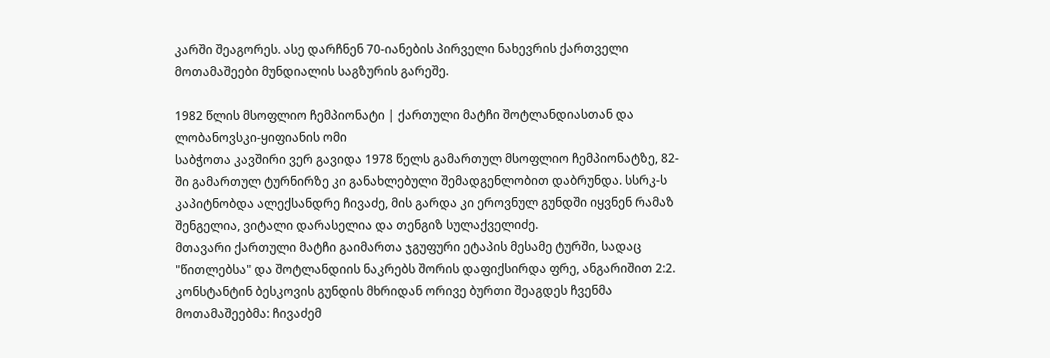კარში შეაგორეს. ასე დარჩნენ 70-იანების პირველი ნახევრის ქართველი მოთამაშეები მუნდიალის საგზურის გარეშე.

1982 წლის მსოფლიო ჩემპიონატი | ქართული მატჩი შოტლანდიასთან და ლობანოვსკი-ყიფიანის ომი
საბჭოთა კავშირი ვერ გავიდა 1978 წელს გამართულ მსოფლიო ჩემპიონატზე, 82-ში გამართულ ტურნირზე კი განახლებული შემადგენლობით დაბრუნდა. სსრკ-ს კაპიტნობდა ალექსანდრე ჩივაძე, მის გარდა კი ეროვნულ გუნდში იყვნენ რამაზ შენგელია, ვიტალი დარასელია და თენგიზ სულაქველიძე.
მთავარი ქართული მატჩი გაიმართა ჯგუფური ეტაპის მესამე ტურში, სადაც "წითლებსა" და შოტლანდიის ნაკრებს შორის დაფიქსირდა ფრე, ანგარიშით 2:2. კონსტანტინ ბესკოვის გუნდის მხრიდან ორივე ბურთი შეაგდეს ჩვენმა მოთამაშეებმა: ჩივაძემ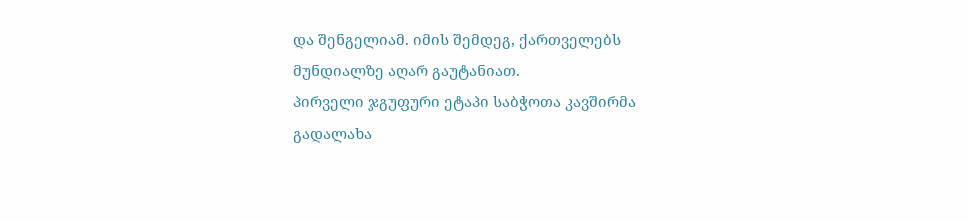და შენგელიამ. იმის შემდეგ, ქართველებს მუნდიალზე აღარ გაუტანიათ.
პირველი ჯგუფური ეტაპი საბჭოთა კავშირმა გადალახა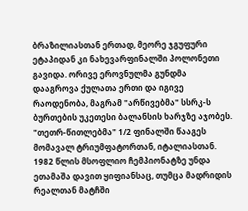ბრაზილიასთან ერთად, მეორე ჯგუფური ეტაპიდან კი ნახევარფინალში პოლონეთი გავიდა. ორივე ეროვნულმა გუნდმა დააგროვა ქულათა ერთი და იგივე რაოდენობა, მაგრამ "არწივებმა" სსრკ-ს ბურთების უკეთესი ბალანსის ხარჯზე აჯობეს. "თეთრ-წითლებმა" 1/2 ფინალში წააგეს მომავალ ტრიუმფატორთან, იტალიასთან.
1982 წლის მსოფლიო ჩემპიონატზე უნდა ეთამაშა დავით ყიფიანსაც, თუმცა მადრიდის რეალთან მატჩში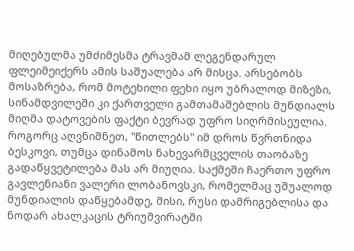მიღებულმა უმძიმესმა ტრავმამ ლეგენდარულ ფლეიმეიქერს ამის საშუალება არ მისცა. არსებობს მოსაზრება, რომ მოტეხილი ფეხი იყო უბრალოდ მიზეზი, სინამდვილეში კი ქართველი გამთამაშებლის მუნდიალს მიღმა დატოვების ფაქტი ბევრად უფრო სიღრმისეულია.
როგორც აღვნიშნეთ, "წითლებს" იმ დროს წვრთნიდა ბესკოვი, თუმცა დინამოს ნახევარმცველის თაობაზე გადაწყვეტილება მას არ მიუღია. საქმეში ჩაერთო უფრო გავლენიანი ვალერი ლობანოვსკი, რომელმაც უშუალოდ მუნდიალის დაწყებამდე, მისი, რუსი დამრიგებლისა და ნოდარ ახალკაცის ტრიუმვირატში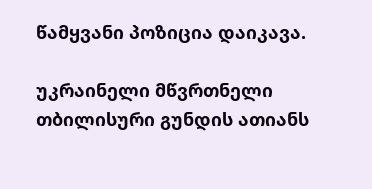წამყვანი პოზიცია დაიკავა.

უკრაინელი მწვრთნელი თბილისური გუნდის ათიანს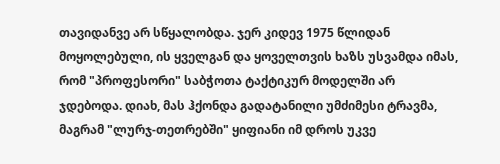თავიდანვე არ სწყალობდა. ჯერ კიდევ 1975 წლიდან მოყოლებული, ის ყველგან და ყოველთვის ხაზს უსვამდა იმას, რომ "პროფესორი" საბჭოთა ტაქტიკურ მოდელში არ ჯდებოდა. დიახ, მას ჰქონდა გადატანილი უმძიმესი ტრავმა, მაგრამ "ლურჯ-თეთრებში" ყიფიანი იმ დროს უკვე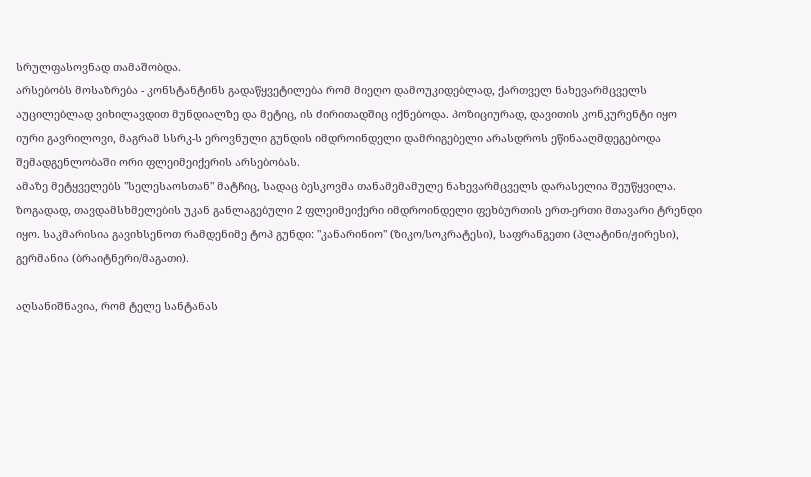სრულფასოვნად თამაშობდა.
არსებობს მოსაზრება - კონსტანტინს გადაწყვეტილება რომ მიეღო დამოუკიდებლად, ქართველ ნახევარმცველს აუცილებლად ვიხილავდით მუნდიალზე და მეტიც, ის ძირითადშიც იქნებოდა. პოზიციურად, დავითის კონკურენტი იყო იური გავრილოვი, მაგრამ სსრკ-ს ეროვნული გუნდის იმდროინდელი დამრიგებელი არასდროს ეწინააღმდეგებოდა შემადგენლობაში ორი ფლეიმეიქერის არსებობას.
ამაზე მეტყველებს "სელესაოსთან" მატჩიც, სადაც ბესკოვმა თანამემამულე ნახევარმცველს დარასელია შეუწყვილა. ზოგადად, თავდამსხმელების უკან განლაგებული 2 ფლეიმეიქერი იმდროინდელი ფეხბურთის ერთ-ერთი მთავარი ტრენდი იყო. საკმარისია გავიხსენოთ რამდენიმე ტოპ გუნდი: "კანარინიო" (ზიკო/სოკრატესი), საფრანგეთი (პლატინი/ჟირესი), გერმანია (ბრაიტნერი/მაგათი).

აღსანიშნავია, რომ ტელე სანტანას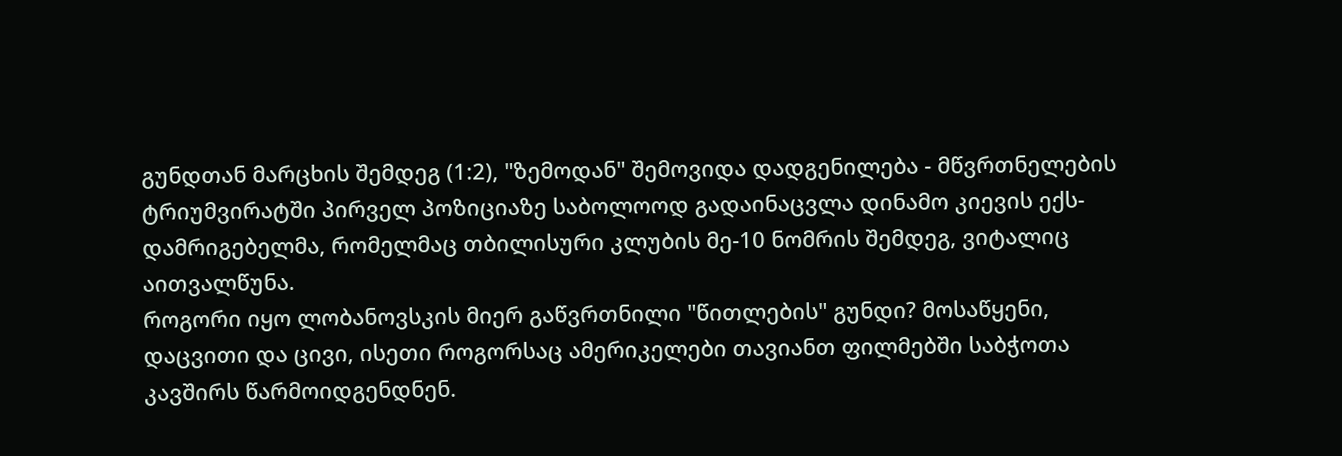გუნდთან მარცხის შემდეგ (1:2), "ზემოდან" შემოვიდა დადგენილება - მწვრთნელების ტრიუმვირატში პირველ პოზიციაზე საბოლოოდ გადაინაცვლა დინამო კიევის ექს-დამრიგებელმა, რომელმაც თბილისური კლუბის მე-10 ნომრის შემდეგ, ვიტალიც აითვალწუნა.
როგორი იყო ლობანოვსკის მიერ გაწვრთნილი "წითლების" გუნდი? მოსაწყენი, დაცვითი და ცივი, ისეთი როგორსაც ამერიკელები თავიანთ ფილმებში საბჭოთა კავშირს წარმოიდგენდნენ.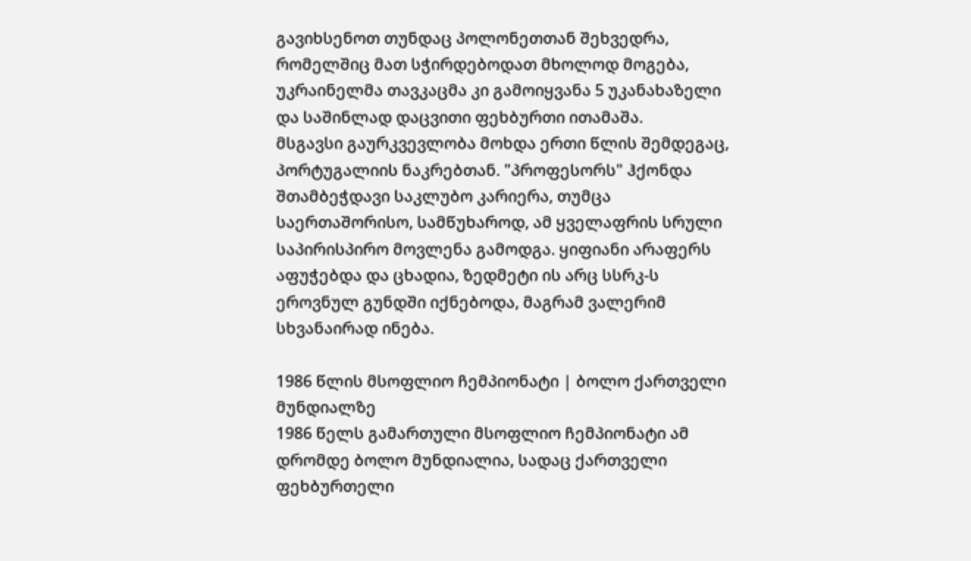გავიხსენოთ თუნდაც პოლონეთთან შეხვედრა, რომელშიც მათ სჭირდებოდათ მხოლოდ მოგება, უკრაინელმა თავკაცმა კი გამოიყვანა 5 უკანახაზელი და საშინლად დაცვითი ფეხბურთი ითამაშა.
მსგავსი გაურკვევლობა მოხდა ერთი წლის შემდეგაც, პორტუგალიის ნაკრებთან. "პროფესორს" ჰქონდა შთამბეჭდავი საკლუბო კარიერა, თუმცა საერთაშორისო, სამწუხაროდ, ამ ყველაფრის სრული საპირისპირო მოვლენა გამოდგა. ყიფიანი არაფერს აფუჭებდა და ცხადია, ზედმეტი ის არც სსრკ-ს ეროვნულ გუნდში იქნებოდა, მაგრამ ვალერიმ სხვანაირად ინება.

1986 წლის მსოფლიო ჩემპიონატი | ბოლო ქართველი მუნდიალზე
1986 წელს გამართული მსოფლიო ჩემპიონატი ამ დრომდე ბოლო მუნდიალია, სადაც ქართველი ფეხბურთელი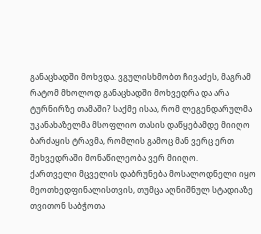განაცხადში მოხვდა. ვგულისხმობთ ჩივაძეს, მაგრამ რატომ მხოლოდ განაცხადში მოხვედრა და არა ტურნირზე თამაში? საქმე ისაა, რომ ლეგენდარულმა უკანახაზელმა მსოფლიო თასის დაწყებამდე მიიღო ბარძაყის ტრავმა, რომლის გამოც მან ვერც ერთ შეხვედრაში მონაწილეობა ვერ მიიღო.
ქართველი მცველის დაბრუნება მოსალოდნელი იყო მეოთხედფინალისთვის, თუმცა აღნიშნულ სტადიაზე თვითონ საბჭოთა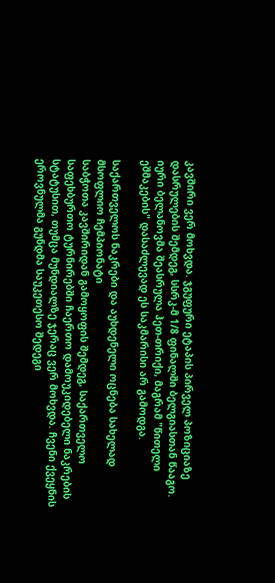კავშირი ვერ მოხვდა. ჯგუფური ეტაპის პირველ პოზიციაზე დასრულების შემდეგ, სსრკ-მ 1/8 ფინალში ბელგიასთან წააგო. იური ბელანოვმა შეასრულა ჰეთ-თრიქი, მაგრამ "წითელი ეშმაკების" დასაძლევად ეს საკმარისი არ გამოდგა.

საქართველოს ნაკრები და აუხდენელი ოცნება სახელად მსოფლიო ჩემპიონატი
საბჭოთა კავშირიდან გამოყოფის შემდეგ, საქართველო საფეხბურთო ტურნირებში ჩაერთო დამოუკიდებელი ნაკრების სტატუსით, თუმცა მუნდიალზე ჯერაც ვერ მოხვდა. ჩვენი ქვეყნის ეროვნულმა გუნდმა საუკეთესო შედეგი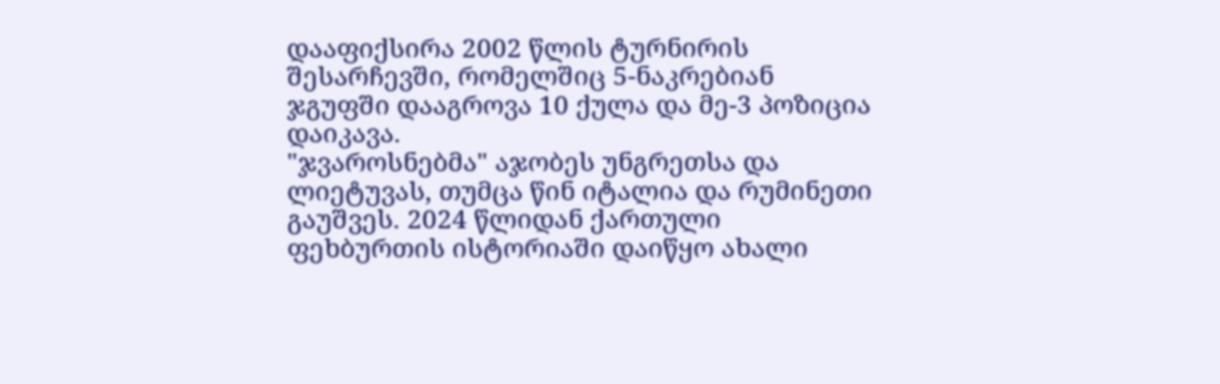დააფიქსირა 2002 წლის ტურნირის შესარჩევში, რომელშიც 5-ნაკრებიან ჯგუფში დააგროვა 10 ქულა და მე-3 პოზიცია დაიკავა.
"ჯვაროსნებმა" აჯობეს უნგრეთსა და ლიეტუვას, თუმცა წინ იტალია და რუმინეთი გაუშვეს. 2024 წლიდან ქართული ფეხბურთის ისტორიაში დაიწყო ახალი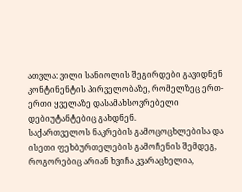ათვლა: ვილი სანიოლის შეგირდები გავიდნენ კონტინენტის პირველობაზე, რომელზეც ერთ-ერთი ყველაზე დასამახსოვრებელი დებიუტანტებიც გახდნენ.
საქართველოს ნაკრების გამოცოცხლებისა და ისეთი ფეხბურთელების გამოჩენის შემდეგ, როგორებიც არიან ხვიჩა კვარაცხელია,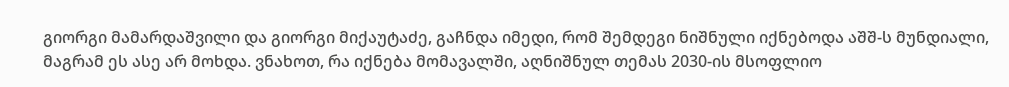გიორგი მამარდაშვილი და გიორგი მიქაუტაძე, გაჩნდა იმედი, რომ შემდეგი ნიშნული იქნებოდა აშშ-ს მუნდიალი, მაგრამ ეს ასე არ მოხდა. ვნახოთ, რა იქნება მომავალში, აღნიშნულ თემას 2030-ის მსოფლიო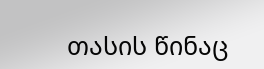თასის წინაც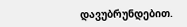დავუბრუნდებით.